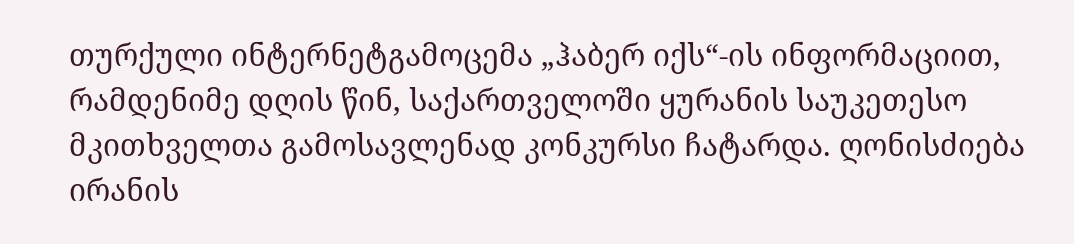თურქული ინტერნეტგამოცემა „ჰაბერ იქს“-ის ინფორმაციით, რამდენიმე დღის წინ, საქართველოში ყურანის საუკეთესო მკითხველთა გამოსავლენად კონკურსი ჩატარდა. ღონისძიება ირანის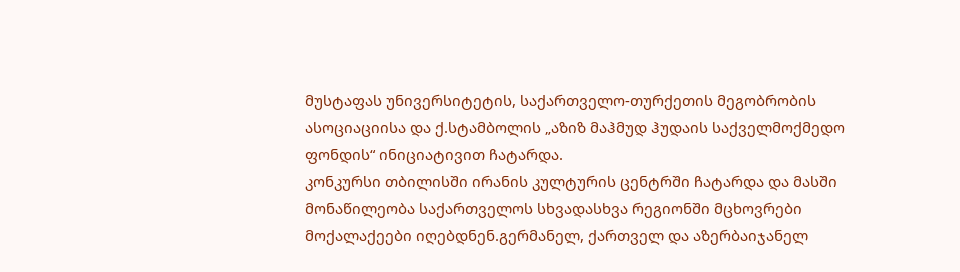მუსტაფას უნივერსიტეტის, საქართველო-თურქეთის მეგობრობის ასოციაციისა და ქ.სტამბოლის „აზიზ მაჰმუდ ჰუდაის საქველმოქმედო ფონდის“ ინიციატივით ჩატარდა.
კონკურსი თბილისში ირანის კულტურის ცენტრში ჩატარდა და მასში მონაწილეობა საქართველოს სხვადასხვა რეგიონში მცხოვრები მოქალაქეები იღებდნენ.გერმანელ, ქართველ და აზერბაიჯანელ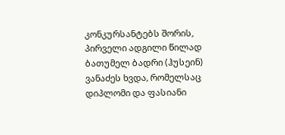კონკურსანტებს შორის, პირველი ადგილი წილად ბათუმელ ბადრი (ჰუსეინ) ვანაძეს ხვდა, რომელსაც დიპლომი და ფასიანი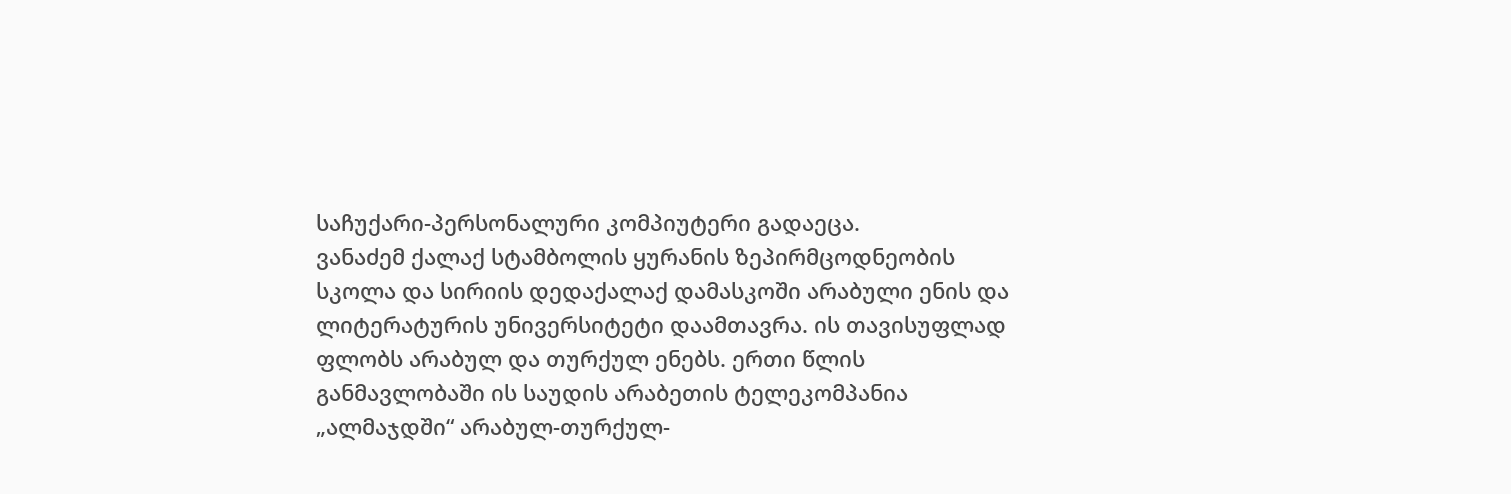საჩუქარი-პერსონალური კომპიუტერი გადაეცა.
ვანაძემ ქალაქ სტამბოლის ყურანის ზეპირმცოდნეობის სკოლა და სირიის დედაქალაქ დამასკოში არაბული ენის და ლიტერატურის უნივერსიტეტი დაამთავრა. ის თავისუფლად ფლობს არაბულ და თურქულ ენებს. ერთი წლის განმავლობაში ის საუდის არაბეთის ტელეკომპანია „ალმაჯდში“ არაბულ-თურქულ-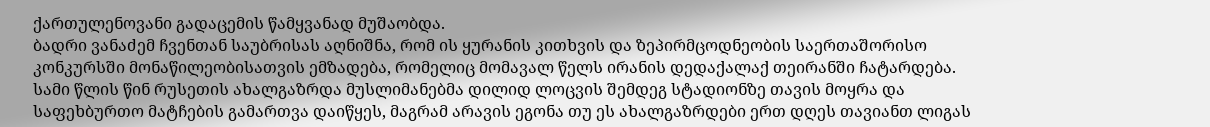ქართულენოვანი გადაცემის წამყვანად მუშაობდა.
ბადრი ვანაძემ ჩვენთან საუბრისას აღნიშნა, რომ ის ყურანის კითხვის და ზეპირმცოდნეობის საერთაშორისო კონკურსში მონაწილეობისათვის ემზადება, რომელიც მომავალ წელს ირანის დედაქალაქ თეირანში ჩატარდება.
სამი წლის წინ რუსეთის ახალგაზრდა მუსლიმანებმა დილიდ ლოცვის შემდეგ სტადიონზე თავის მოყრა და საფეხბურთო მატჩების გამართვა დაიწყეს, მაგრამ არავის ეგონა თუ ეს ახალგაზრდები ერთ დღეს თავიანთ ლიგას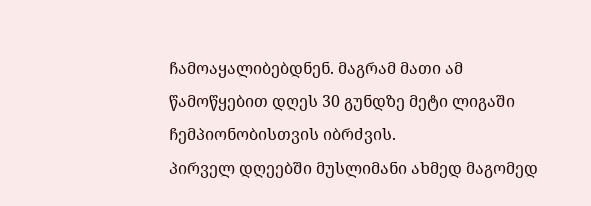ჩამოაყალიბებდნენ. მაგრამ მათი ამ წამოწყებით დღეს 30 გუნდზე მეტი ლიგაში ჩემპიონობისთვის იბრძვის.
პირველ დღეებში მუსლიმანი ახმედ მაგომედ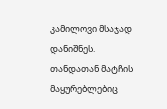კამილოვი მსაჯად დანიშნეს. თანდათან მატჩის მაყურებლებიც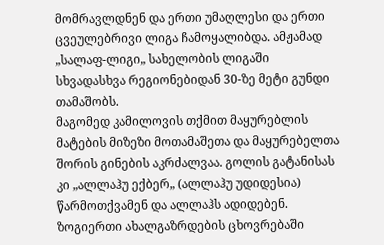მომრავლდნენ და ერთი უმაღლესი და ერთი ცვეულებრივი ლიგა ჩამოყალიბდა. ამჟამად „სალაფ-ლიგი„ სახელობის ლიგაში სხვადასხვა რეგიონებიდან 30-ზე მეტი გუნდი თამაშობს.
მაგომედ კამილოვის თქმით მაყურებლის მატების მიზეზი მოთამაშეთა და მაყურებელთა შორის გინების აკრძალვაა. გოლის გატანისას კი „ალლაჰუ ექბერ„ (ალლაჰუ უდიდესია) წარმოთქვამენ და ალლაჰს ადიდებენ. ზოგიერთი ახალგაზრდების ცხოვრებაში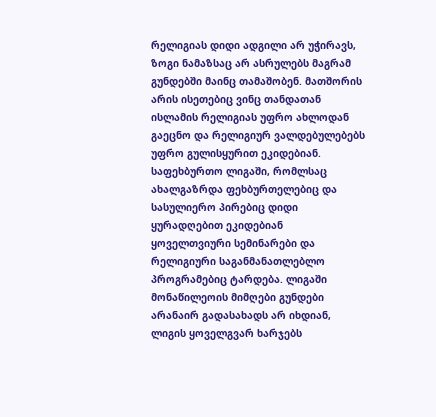რელიგიას დიდი ადგილი არ უჭირავს, ზოგი ნამაზსაც არ ასრულებს მაგრამ გუნდებში მაინც თამაშობენ. მათშორის არის ისეთებიც ვინც თანდათან ისლამის რელიგიას უფრო ახლოდან გაეცნო და რელიგიურ ვალდებულებებს უფრო გულისყურით ეკიდებიან.
საფეხბურთო ლიგაში, რომლსაც ახალგაზრდა ფეხბურთელებიც და სასულიერო პირებიც დიდი ყურადღებით ეკიდებიან ყოველთვიური სემინარები და რელიგიური საგანმანათლებლო პროგრამებიც ტარდება. ლიგაში მონაწილეოის მიმღები გუნდები არანაირ გადასახადს არ იხდიან, ლიგის ყოველგვარ ხარჯებს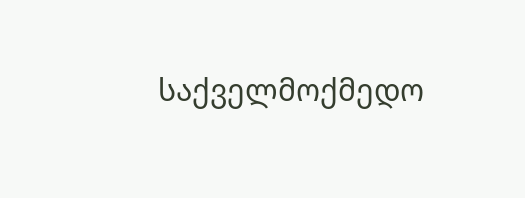საქველმოქმედო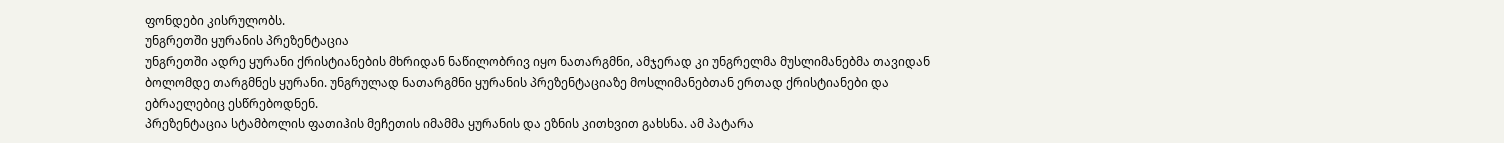ფონდები კისრულობს.
უნგრეთში ყურანის პრეზენტაცია
უნგრეთში ადრე ყურანი ქრისტიანების მხრიდან ნაწილობრივ იყო ნათარგმნი, ამჯერად კი უნგრელმა მუსლიმანებმა თავიდან ბოლომდე თარგმნეს ყურანი. უნგრულად ნათარგმნი ყურანის პრეზენტაციაზე მოსლიმანებთან ერთად ქრისტიანები და ებრაელებიც ესწრებოდნენ.
პრეზენტაცია სტამბოლის ფათიჰის მეჩეთის იმამმა ყურანის და ეზნის კითხვით გახსნა. ამ პატარა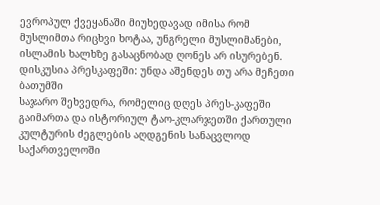ევროპულ ქვეყანაში მიუხედავად იმისა რომ მუსლიმთა რიცხვი ხოტაა, უნგრელი მუსლიმანები, ისლამის ხალხზე გასაცნობად ღონეს არ ისურებენ.
დისკუსია პრესკაფეში: უნდა აშენდეს თუ არა მეჩეთი ბათუმში
საჯარო შეხვედრა, რომელიც დღეს პრეს-კაფეში გაიმართა და ისტორიულ ტაო-კლარჯეთში ქართული კულტურის ძეგლების აღდგენის სანაცვლოდ საქართველოში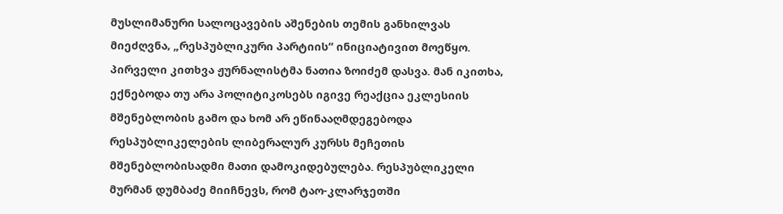მუსლიმანური სალოცავების აშენების თემის განხილვას მიეძღვნა, „რესპუბლიკური პარტიის“ ინიციატივით მოეწყო. პირველი კითხვა ჟურნალისტმა ნათია ზოიძემ დასვა. მან იკითხა, ექნებოდა თუ არა პოლიტიკოსებს იგივე რეაქცია ეკლესიის მშენებლობის გამო და ხომ არ ეწინააღმდეგებოდა რესპუბლიკელების ლიბერალურ კურსს მეჩეთის მშენებლობისადმი მათი დამოკიდებულება. რესპუბლიკელი მურმან დუმბაძე მიიჩნევს, რომ ტაო-კლარჯეთში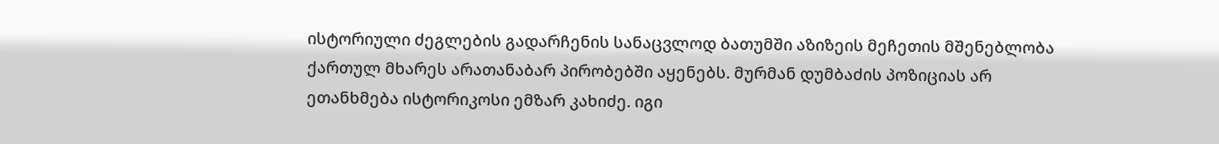ისტორიული ძეგლების გადარჩენის სანაცვლოდ ბათუმში აზიზეის მეჩეთის მშენებლობა ქართულ მხარეს არათანაბარ პირობებში აყენებს. მურმან დუმბაძის პოზიციას არ ეთანხმება ისტორიკოსი ემზარ კახიძე. იგი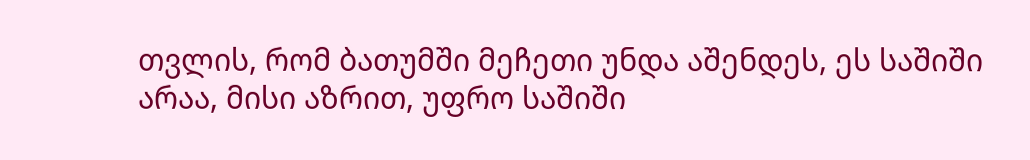თვლის, რომ ბათუმში მეჩეთი უნდა აშენდეს, ეს საშიში არაა, მისი აზრით, უფრო საშიში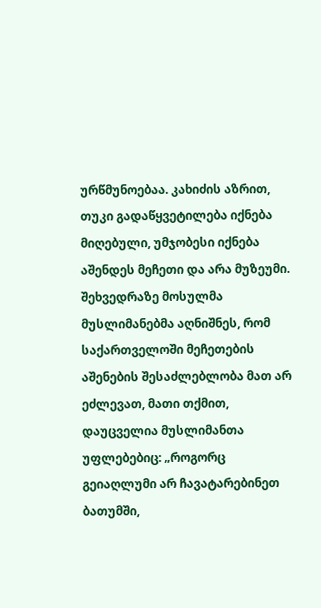ურწმუნოებაა. კახიძის აზრით, თუკი გადაწყვეტილება იქნება მიღებული, უმჯობესი იქნება აშენდეს მეჩეთი და არა მუზეუმი. შეხვედრაზე მოსულმა მუსლიმანებმა აღნიშნეს, რომ საქართველოში მეჩეთების აშენების შესაძლებლობა მათ არ ეძლევათ, მათი თქმით, დაუცველია მუსლიმანთა უფლებებიც: „როგორც გეიაღლუმი არ ჩავატარებინეთ ბათუმში,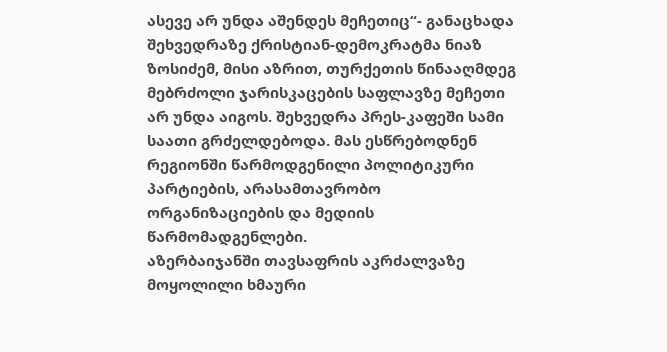ასევე არ უნდა აშენდეს მეჩეთიც“- განაცხადა შეხვედრაზე ქრისტიან-დემოკრატმა ნიაზ ზოსიძემ, მისი აზრით, თურქეთის წინააღმდეგ მებრძოლი ჯარისკაცების საფლავზე მეჩეთი არ უნდა აიგოს. შეხვედრა პრეს-კაფეში სამი საათი გრძელდებოდა. მას ესწრებოდნენ რეგიონში წარმოდგენილი პოლიტიკური პარტიების, არასამთავრობო ორგანიზაციების და მედიის წარმომადგენლები.
აზერბაიჯანში თავსაფრის აკრძალვაზე მოყოლილი ხმაური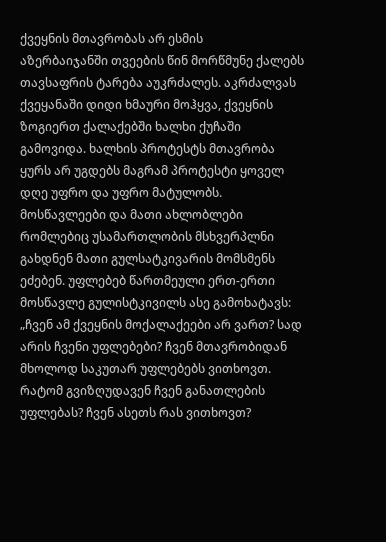ქვეყნის მთავრობას არ ესმის
აზერბაიჯანში თვეების წინ მორწმუნე ქალებს თავსაფრის ტარება აუკრძალეს. აკრძალვას ქვეყანაში დიდი ხმაური მოჰყვა, ქვეყნის ზოგიერთ ქალაქებში ხალხი ქუჩაში გამოვიდა. ხალხის პროტესტს მთავრობა ყურს არ უგდებს მაგრამ პროტესტი ყოველ დღე უფრო და უფრო მატულობს.
მოსწავლეები და მათი ახლობლები რომლებიც უსამართლობის მსხვერპლნი გახდნენ მათი გულსატკივარის მომსმენს ეძებენ. უფლებებ წართმეული ერთ-ერთი მოსწავლე გულისტკივილს ასე გამოხატავს: „ჩვენ ამ ქვეყნის მოქალაქეები არ ვართ? სად არის ჩვენი უფლებები? ჩვენ მთავრობიდან მხოლოდ საკუთარ უფლებებს ვითხოვთ. რატომ გვიზღუდავენ ჩვენ განათლების უფლებას? ჩვენ ასეთს რას ვითხოვთ?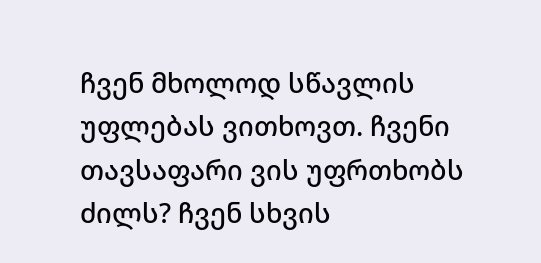ჩვენ მხოლოდ სწავლის უფლებას ვითხოვთ. ჩვენი თავსაფარი ვის უფრთხობს ძილს? ჩვენ სხვის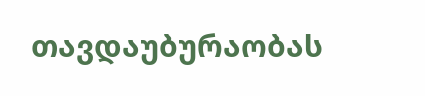თავდაუბურაობას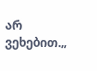არ ვეხებით.„